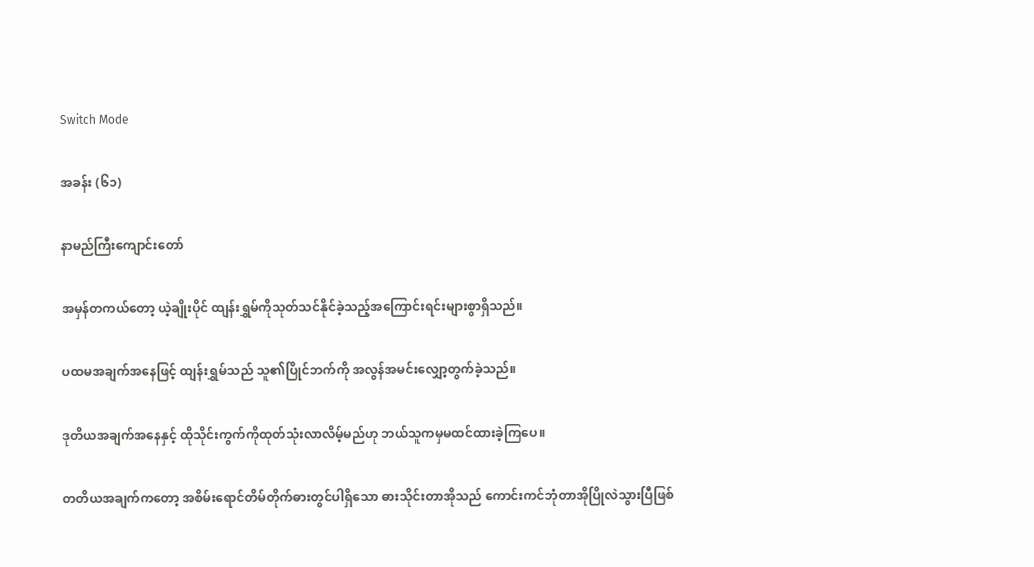Switch Mode

အခန်း (၆၁)

နာမည်ကြီးကျောင်းတော်

အမှန်တကယ်တော့ ယဲ့ချိုးပိုင် ထျန်းရွှမ်ကိုသုတ်သင်နိုင်ခဲ့သည့်အကြောင်းရင်းများစွာရှိသည်။

ပထမအချက်အနေဖြင့် ထျန်းရွှမ်သည် သူ၏ပြိုင်ဘက်ကို အလွန်အမင်းလျှော့တွက်ခဲ့သည်။

ဒုတိယအချက်အနေနှင့် ထိုသိုင်းကွက်ကိုထုတ်သုံးလာလိမ့်မည်ဟု ဘယ်သူကမှမထင်ထားခဲ့ကြပေ။

တတိယအချက်ကတော့ အစိမ်းရောင်တိမ်တိုက်ဓားတွင်ပါရှိသော ဓားသိုင်းတာအိုသည် ကောင်းကင်ဘုံတာအိုပြိုလဲသွားပြီဖြစ်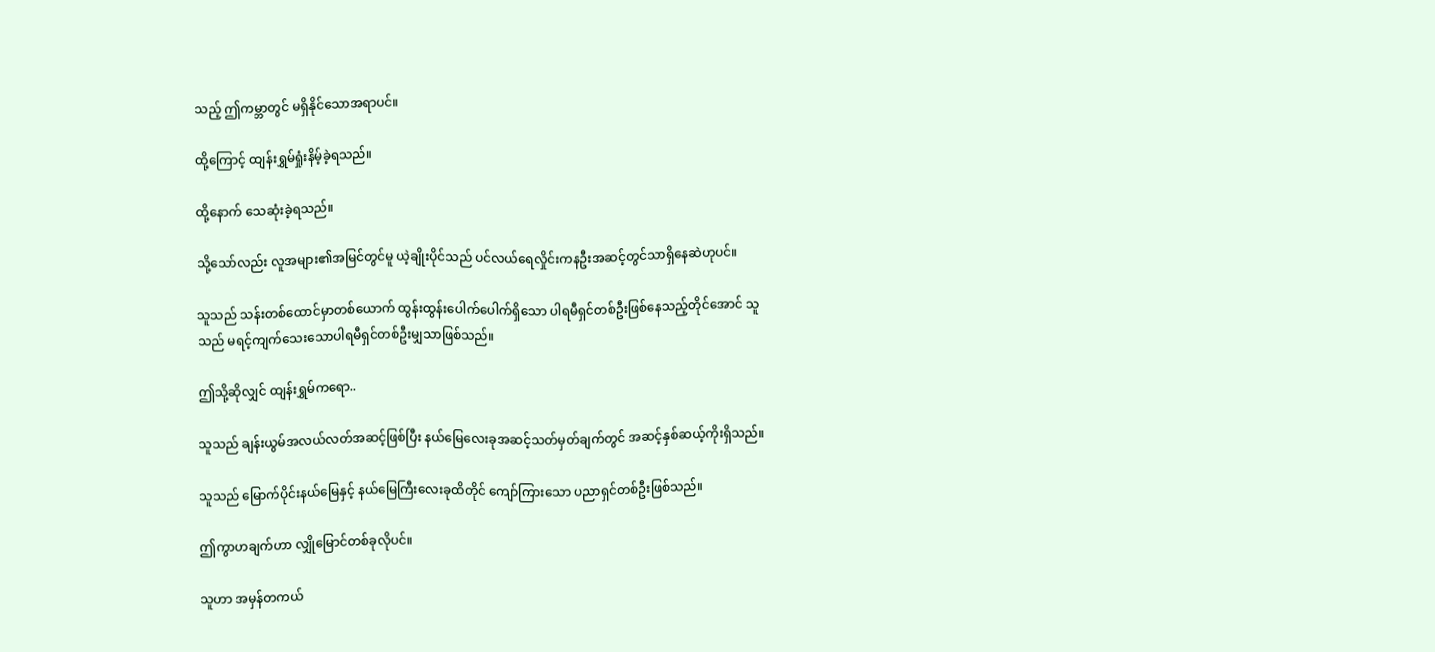သည့် ဤကမ္ဘာတွင် မရှိနိုင်သောအရာပင်။

ထို့ကြောင့် ထျန်းရွှမ်ရှုံးနိမ့်ခဲ့ရသည်။

ထို့နောက် သေဆုံးခဲ့ရသည်။

သို့သော်လည်း လူအများ၏အမြင်တွင်မူ ယဲ့ချိုးပိုင်သည် ပင်လယ်ရေလှိုင်းကနဦးအဆင့်တွင်သာရှိနေဆဲဟုပင်။

သူသည် သန်းတစ်ထောင်မှာတစ်ယောက် ထွန်းထွန်းပေါက်ပေါက်ရှိသော ပါရမီရှင်တစ်ဦးဖြစ်နေသည့်တိုင်အောင် သူသည် မရင့်ကျက်သေးသောပါရမီရှင်တစ်ဦးမျှသာဖြစ်သည်။

ဤသို့ဆိုလျှင် ထျန်းရွှမ်ကရော..

သူသည် ချန်းယွမ်အလယ်လတ်အဆင့်ဖြစ်ပြီး နယ်မြေလေးခုအဆင့်သတ်မှတ်ချက်တွင် အဆင့်နှစ်ဆယ့်ကိုးရှိသည်။

သူသည် မြောက်ပိုင်းနယ်မြေနှင့် နယ်မြေကြီးလေးခုထိတိုင် ကျော်ကြားသော ပညာရှင်တစ်ဦးဖြစ်သည်။

ဤကွာဟချက်ဟာ လျှိုမြောင်တစ်ခုလိုပင်။

သူဟာ အမှန်တကယ်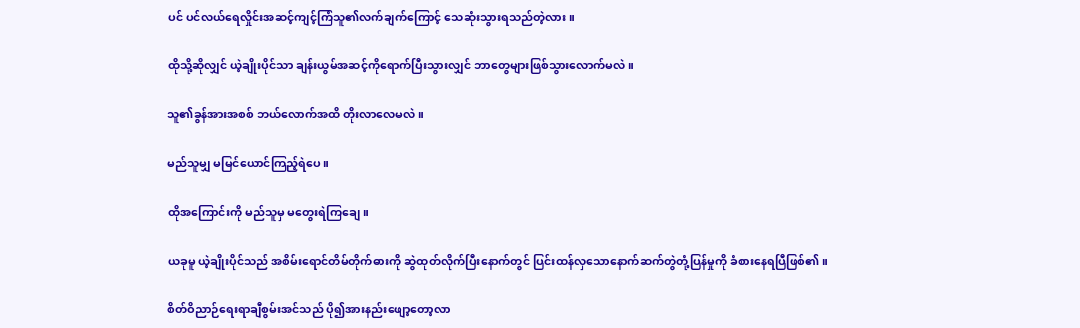ပင် ပင်လယ်ရေလှိုင်းအဆင့်ကျင့်ကြံသူ၏လက်ချက်ကြောင့် သေဆုံးသွားရသည်တဲ့လား။

ထိုသို့ဆိုလျှင် ယဲ့ချိုးပိုင်သာ ချန်းယွမ်အဆင့်ကိုရောက်ပြီးသွားလျှင် ဘာတွေများဖြစ်သွားလောက်မလဲ။

သူ၏ခွန်အားအစစ် ဘယ်လောက်အထိ တိုးလာလေမလဲ။

မည်သူမျှ မမြင်ယောင်ကြည့်ရဲပေ။

ထိုအကြောင်းကို မည်သူမှ မတွေးရဲကြချေ။

ယခုမူ ယဲ့ချိုးပိုင်သည် အစိမ်းရောင်တိမ်တိုက်ဓားကို ဆွဲထုတ်လိုက်ပြီးနောက်တွင် ပြင်းထန်လှသောနောက်ဆက်တွဲတုံ့ပြန်မှုကို ခံစားနေရပြီဖြစ်၏။

စိတ်ဝိညာဉ်ရေးရာချီစွမ်းအင်သည် ပို၍အားနည်းဖျော့တော့လာ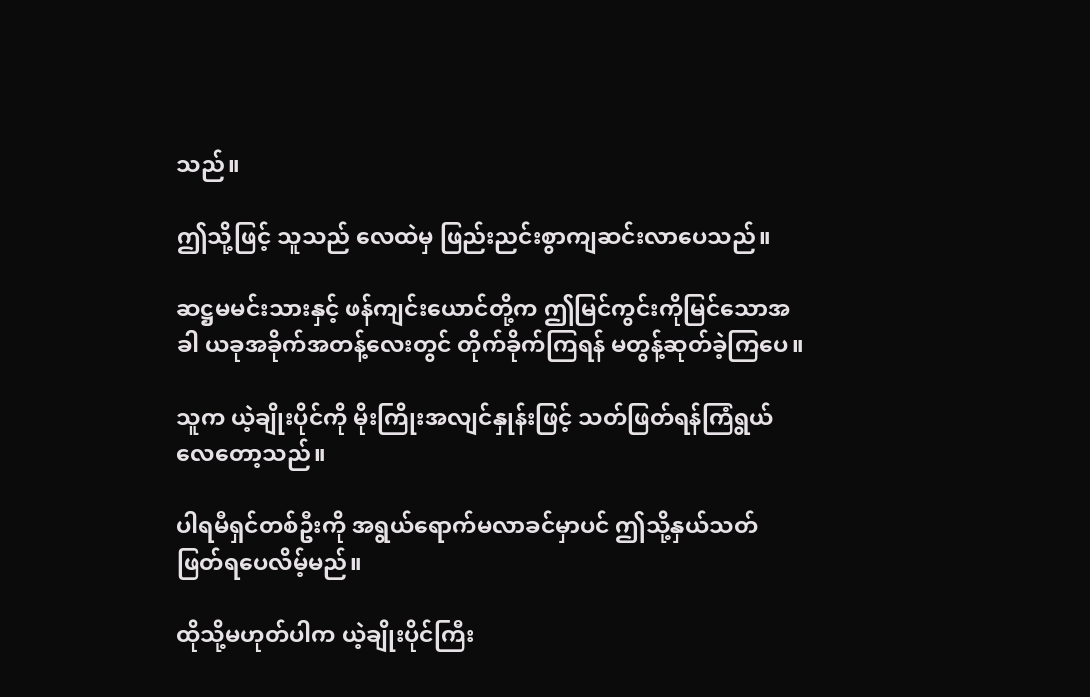သည်။

ဤသို့ဖြင့် သူသည် လေထဲမှ ဖြည်းညင်းစွာကျဆင်းလာပေသည်။

ဆဋ္ဌမမင်းသားနှင့် ဖန်ကျင်းယောင်တို့က ဤမြင်ကွင်းကိုမြင်သောအခါ ယခုအခိုက်အတန့်လေးတွင် တိုက်ခိုက်ကြရန် မတွန့်ဆုတ်ခဲ့ကြပေ။

သူက ယဲ့ချိုးပိုင်ကို မိုးကြိုးအလျင်နှုန်းဖြင့် သတ်ဖြတ်ရန်ကြံရွယ်လေတော့သည်။

ပါရမီရှင်တစ်ဦးကို အရွယ်ရောက်မလာခင်မှာပင် ဤသို့နှယ်သတ်ဖြတ်ရပေလိမ့်မည်။

ထိုသို့မဟုတ်ပါက ယဲ့ချိုးပိုင်ကြီး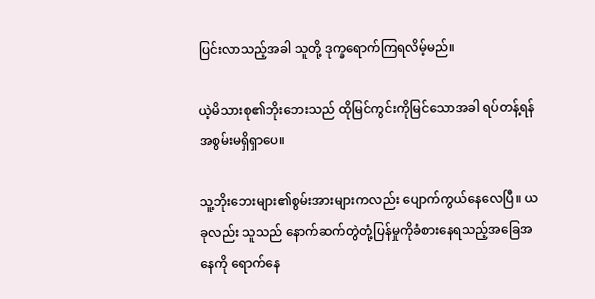ပြင်းလာသည့်အခါ သူတို့ ဒုက္ခရောက်ကြရလိမ့်မည်။

ယဲ့မိသားစု၏ဘိုးဘေးသည် ထိုမြင်ကွင်းကိုမြင်သောအခါ ရပ်တန့်ရန်အစွမ်းမရှိရှာပေ။

သူ့ဘိုးဘေးများ၏စွမ်းအားများကလည်း ပျောက်ကွယ်နေလေပြီ။ ယခုလည်း သူသည် နောက်ဆက်တွဲတုံ့ပြန်မှုကိုခံစားနေရသည့်အခြေအနေကို ရောက်နေ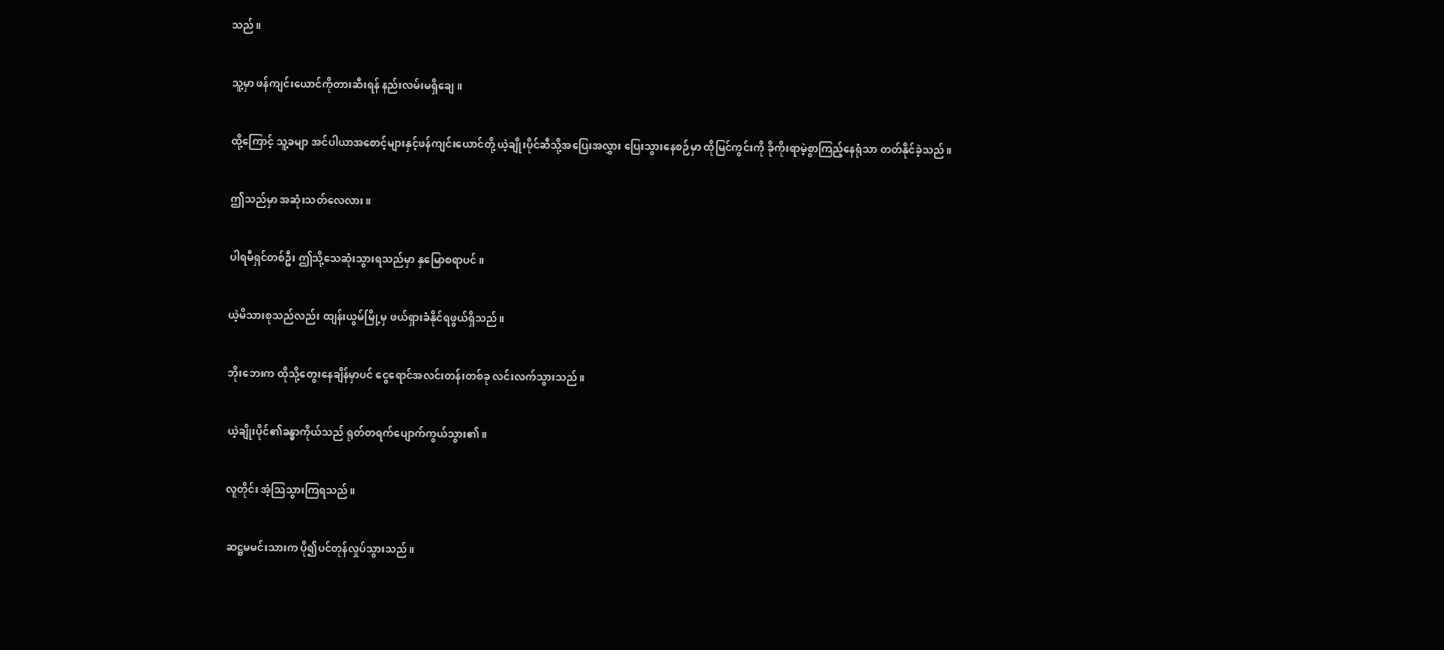သည်။

သူ့မှာ ဖန်ကျင်းယောင်ကိုတားဆီးရန် နည်းလမ်းမရှိချေ။

ထို့ကြောင့် သူ့ခမျာ အင်ပါယာအစောင့်များနှင့်ဖန်ကျင်းယောင်တို့ ယဲ့ချိုးပိုင်ဆီသို့အပြေးအလွှား ပြေးသွားနေစဉ်မှာ ထိုမြင်ကွင်းကို ခိုကိုးရာမဲ့စွာကြည့်နေရုံသာ တတ်နိုင်ခဲ့သည်။

ဤသည်မှာ အဆုံးသတ်လေလား။

ပါရမီရှင်တစ်ဦး ဤသို့သေဆုံးသွားရသည်မှာ နှမြောစရာပင်။

ယဲ့မိသားစုသည်လည်း ထျန်းယွမ်မြို့မှ ဖယ်ရှားခံနိုင်ရဖွယ်ရှိသည်။

ဘိုးဘေးက ထိုသို့တွေးနေချိန်မှာပင် ငွေရောင်အလင်းတန်းတစ်ခု လင်းလက်သွားသည်။

ယဲ့ချိုးပိုင်၏ခန္ဓာကိုယ်သည် ရုတ်တရက်ပျောက်ကွယ်သွား၏။

လူတိုင်း အံ့ဩသွားကြရသည်။

ဆဋ္ဌမမင်းသားက ပို၍ပင်တုန်လှုပ်သွားသည်။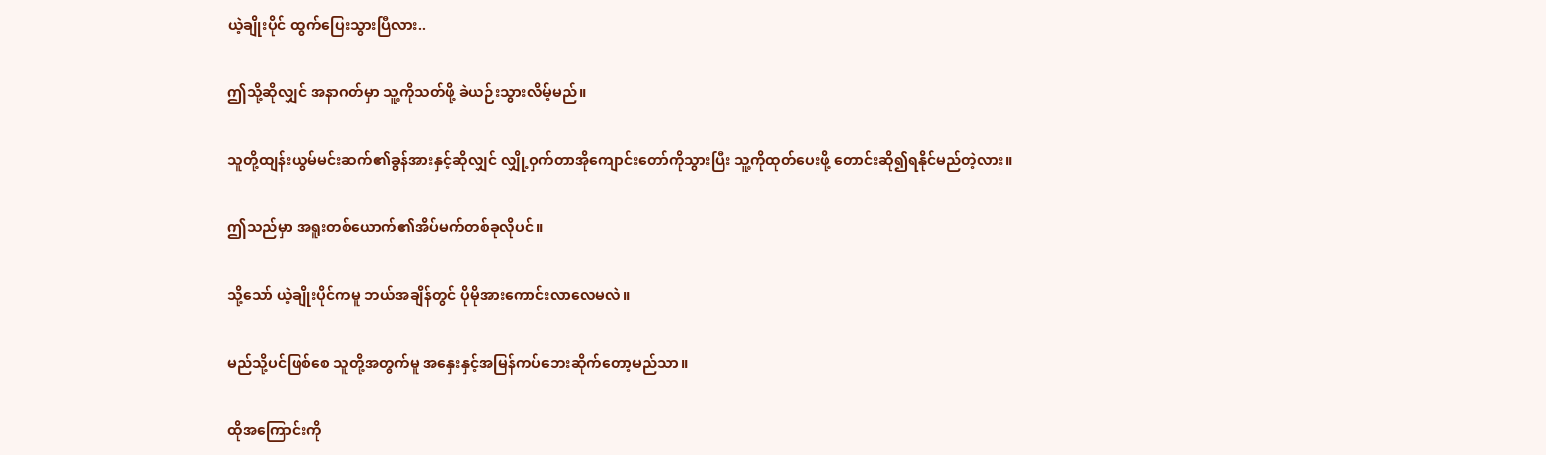ယဲ့ချိုးပိုင် ထွက်ပြေးသွားပြီလား..

ဤသို့ဆိုလျှင် အနာဂတ်မှာ သူ့ကိုသတ်ဖို့ ခဲယဉ်းသွားလိမ့်မည်။

သူတို့ထျန်းယွမ်မင်းဆက်၏ခွန်အားနှင့်ဆိုလျှင် လျှို့ဝှက်တာအိုကျောင်းတော်ကိုသွားပြီး သူ့ကိုထုတ်ပေးဖို့ တောင်းဆို၍ရနိုင်မည်တဲ့လား။

ဤသည်မှာ အရူးတစ်ယောက်၏အိပ်မက်တစ်ခုလိုပင်။

သို့သော် ယဲ့ချိုးပိုင်ကမူ ဘယ်အချိန်တွင် ပိုမိုအားကောင်းလာလေမလဲ။

မည်သို့ပင်ဖြစ်စေ သူတို့အတွက်မူ အနှေးနှင့်အမြန်ကပ်ဘေးဆိုက်တော့မည်သာ။

ထိုအကြောင်းကို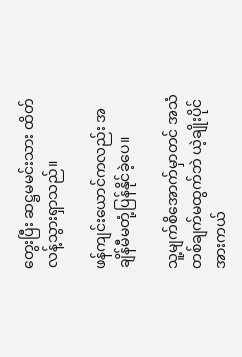တွေးပြီး ဆဋ္ဌမမင်းသား ထိတ်လန့်သွားရှာသည်။

ဖန်ကျင်းယောင်ကလည်း အချိန်မီမတုံ့ပြန်နိုင်ခဲ့ပေ။

သူ့မျက်စိအောက်မှာတင် အသံတစ်ချက်မထွက်ဘဲ ယဲ့ချိုးပိုင်အားကယ်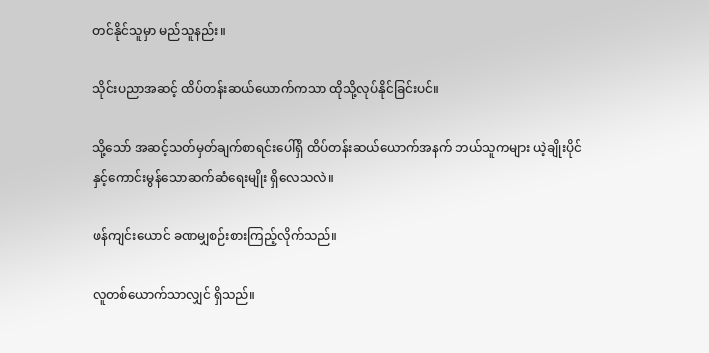တင်နိုင်သူမှာ မည်သူနည်း။

သိုင်းပညာအဆင့် ထိပ်တန်းဆယ်ယောက်ကသာ ထိုသို့လုပ်နိုင်ခြင်းပင်။

သို့သော် အဆင့်သတ်မှတ်ချက်စာရင်းပေါ်ရှိ ထိပ်တန်းဆယ်ယောက်အနက် ဘယ်သူကများ ယဲ့ချိုးပိုင်နှင့်ကောင်းမွန်သောဆက်ဆံရေးမျိုး ရှိလေသလဲ။

ဖန်ကျင်းယောင် ခဏမျှစဉ်းစားကြည့်လိုက်သည်။

လူတစ်ယောက်သာလျှင် ရှိသည်။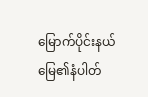မြောက်ပိုင်းနယ်မြေ၏နံပါတ်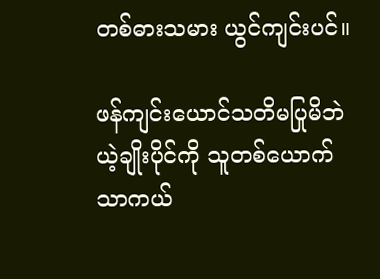တစ်ဓားသမား ယွင်ကျင်းပင်။

ဖန်ကျင်းယောင်သတိမပြုမိဘဲ ယဲ့ချိုးပိုင်ကို သူတစ်ယောက်သာကယ်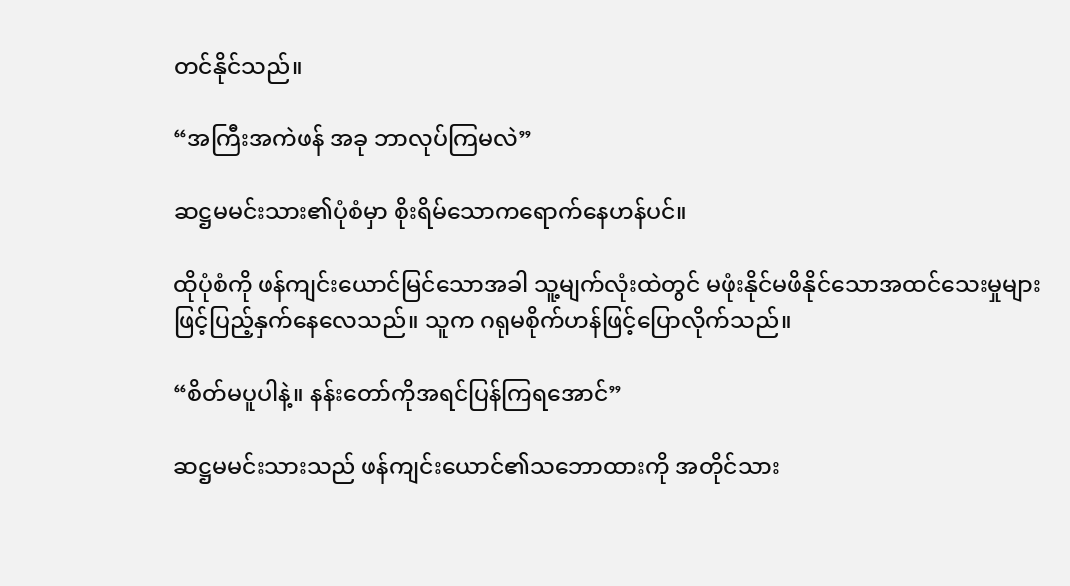တင်နိုင်သည်။

“အကြီးအကဲဖန် အခု ဘာလုပ်ကြမလဲ”

ဆဋ္ဌမမင်းသား၏ပုံစံမှာ စိုးရိမ်သောကရောက်နေဟန်ပင်။

ထိုပုံစံကို ဖန်ကျင်းယောင်မြင်သောအခါ သူ့မျက်လုံးထဲတွင် မဖုံးနိုင်မဖိနိုင်သောအထင်သေးမှုများဖြင့်ပြည့်နှက်နေလေသည်။ သူက ဂရုမစိုက်ဟန်ဖြင့်ပြောလိုက်သည်။

“စိတ်မပူပါနဲ့။ နန်းတော်ကိုအရင်ပြန်ကြရအောင်”

ဆဋ္ဌမမင်းသားသည် ဖန်ကျင်းယောင်၏သဘောထားကို အတိုင်သား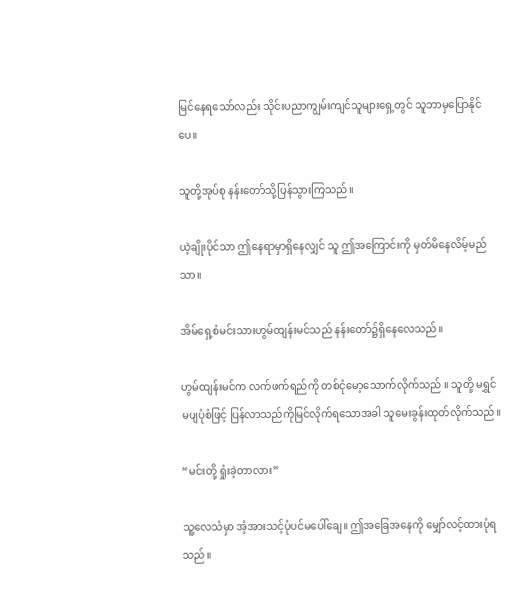မြင်နေရသော်လည်း သိုင်းပညာကျွမ်းကျင်သူများရှေ့တွင် သူဘာမှပြောနိုင်ပေ။

သူတို့အုပ်စု နန်းတော်သို့ပြန်သွားကြသည်။

ယဲ့ချိုးပိုင်သာ ဤနေရာမှာရှိနေလျှင် သူ ဤအကြောင်းကို မှတ်မိနေလိမ့်မည်သာ။

အိမ်ရှေ့စံမင်းသားဟွမ်ထျန်းမင်သည် နန်းတော်၌ရှိနေလေသည်။

ဟွမ်ထျန်းမင်က လက်ဖက်ရည်ကို တစ်ငုံမော့သောက်လိုက်သည် ။ သူတို့ မရွှင်မပျပုံစံဖြင့် ပြန်လာသည်ကိုမြင်လိုက်ရသောအခါ သူမေးခွန်းထုတ်လိုက်သည်။

“မင်းတို့ ရှုံးခဲ့တာလား”

သူ့လေသံမှာ အံ့အားသင့်ပုံပင်မပေါ်ချေ။ ဤအခြေအနေကို မျှော်လင့်ထားပုံရသည်။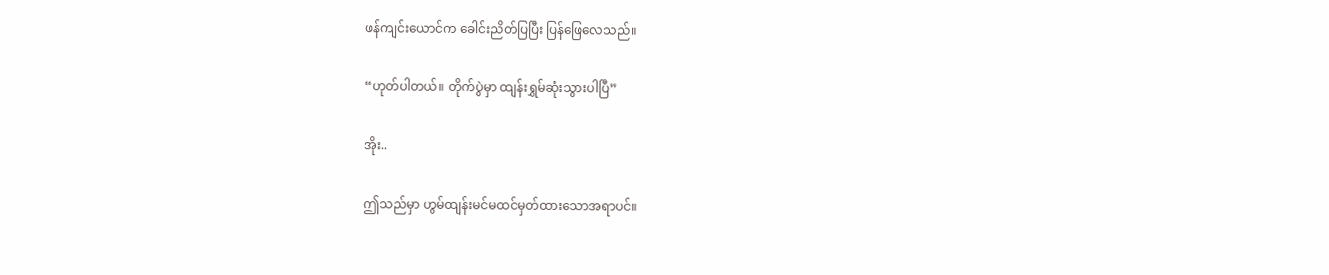ဖန်ကျင်းယောင်က ခေါင်းညိတ်ပြပြီး ပြန်ဖြေလေသည်။

“ဟုတ်ပါတယ်။ တိုက်ပွဲမှာ ထျန်းရွှမ်ဆုံးသွားပါပြီ”

အိုး..

ဤသည်မှာ ဟွမ်ထျန်းမင်မထင်မှတ်ထားသောအရာပင်။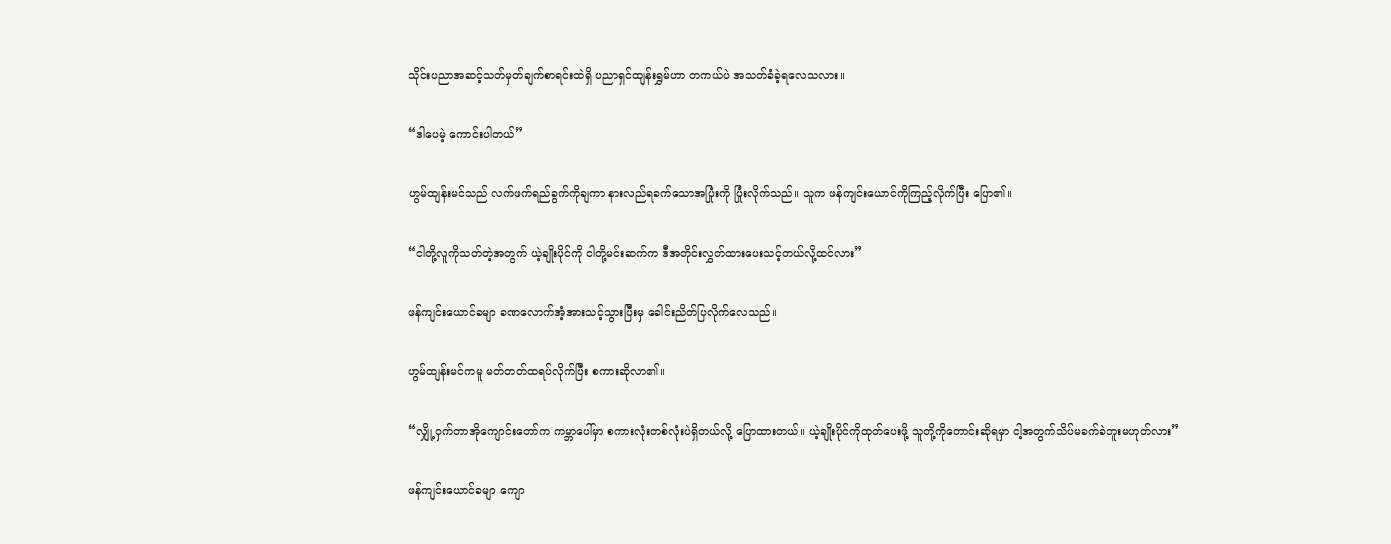သိုင်းပညာအဆင့်သတ်မှတ်ချက်စာရင်းထဲရှိ ပညာရှင်ထျန်းရွှမ်ဟာ တကယ်ပဲ အသတ်ခံခဲ့ရလေသလား။

“ဒါပေမဲ့ ကောင်းပါတယ်”

ဟွမ်ထျန်းမင်သည် လက်ဖက်ရည်ခွက်ကိုချကာ နားလည်ရခက်သောအပြုံးကို ပြုံးလိုက်သည်။ သူက ဖန်ကျင်းယောင်ကိုကြည့်လိုက်ပြီး ပြော၏။

“ငါတို့လူကိုသတ်တဲ့အတွက် ယဲ့ချိုးပိုင်ကို ငါတို့မင်းဆက်က ဒီအတိုင်းလွှတ်ထားပေးသင့်တယ်လို့ထင်လား”

ဖန်ကျင်းယောင်ခမျာ ခဏလောက်အံ့အားသင့်သွားပြီးမှ ခေါင်းညိတ်ပြလိုက်လေသည်။

ဟွမ်ထျန်းမင်ကမူ မတ်တတ်ထရပ်လိုက်ပြီး စကားဆိုလာ၏။

“လျှို့ဝှက်တာအိုကျောင်းတော်က ကမ္ဘာပေါ်မှာ စကားလုံးတစ်လုံးပဲရှိတယ်လို့ ပြောထားတယ်။ ယဲ့ချိုးပိုင်ကိုထုတ်ပေးဖို့ သူတို့ကိုတောင်းဆိုရမှာ ငါ့အတွက်သိပ်မခက်ခဲဘူးမဟုတ်လား”

ဖန်ကျင်းယောင်ခမျာ ကျော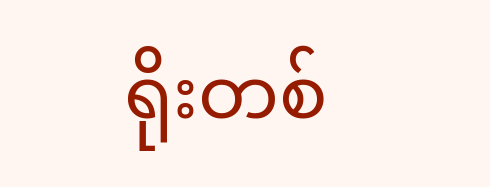ရိုးတစ်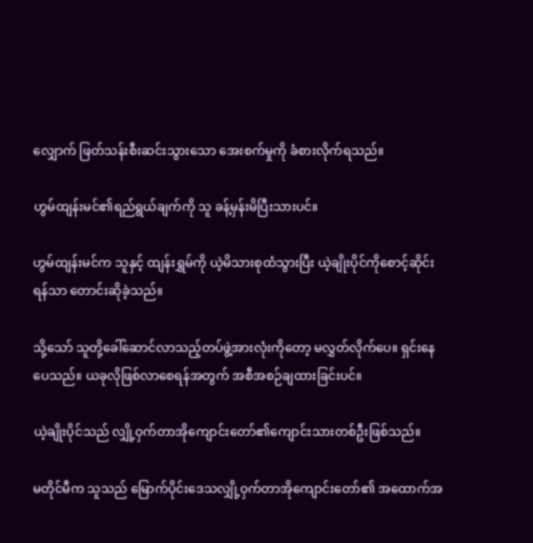လျှောက် ဖြတ်သန်းစီးဆင်းသွားသော အေးစက်မှုကို ခံစားလိုက်ရသည်။

ဟွမ်ထျန်းမင်၏ရည်ရွယ်ချက်ကို သူ ခန့်မှန်းမိပြီးသားပင်။

ဟွမ်ထျန်းမင်က သူနှင့် ထျန်းရွှမ်ကို ယဲ့မိသားစုထံသွားပြီး ယဲ့ချိုးပိုင်ကိုစောင့်ဆိုင်းရန်သာ တောင်းဆိုခဲ့သည်။

သို့သော် သူတို့ခေါ်ဆောင်လာသည့်တပ်ဖွဲ့အားလုံးကိုတော့ မလွှတ်လိုက်ပေ။ ရှင်းနေပေသည်။ ယခုလိုဖြစ်လာစေရန်အတွက် အစီအစဉ်ချထားခြင်းပင်။

ယဲ့ချိုးပိုင်သည် လျှို့ဝှက်တာအိုကျောင်းတော်၏ကျောင်းသားတစ်ဦးဖြစ်သည်။

မတိုင်မီက သူသည် မြောက်ပိုင်းဒေသလျှို့ဝှက်တာအိုကျောင်းတော်၏ အထောက်အ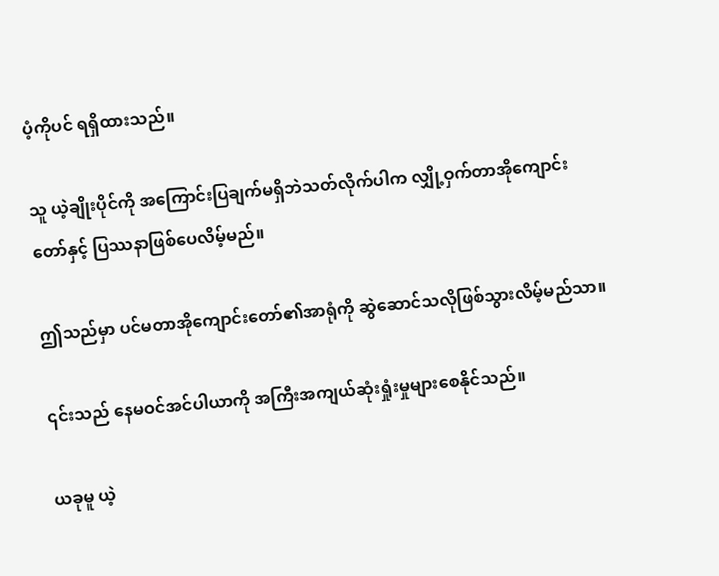ပံ့ကိုပင် ရရှိထားသည်။

သူ ယဲ့ချိုးပိုင်ကို အကြောင်းပြချက်မရှိဘဲသတ်လိုက်ပါက လျှို့ဝှက်တာအိုကျောင်းတော်နှင့် ပြဿနာဖြစ်ပေလိမ့်မည်။

ဤသည်မှာ ပင်မတာအိုကျောင်းတော်၏အာရုံကို ဆွဲဆောင်သလိုဖြစ်သွားလိမ့်မည်သာ။

၎င်းသည် နေမဝင်အင်ပါယာကို အကြီးအကျယ်ဆုံးရှုံးမှုများစေနိုင်သည်။

ယခုမူ ယဲ့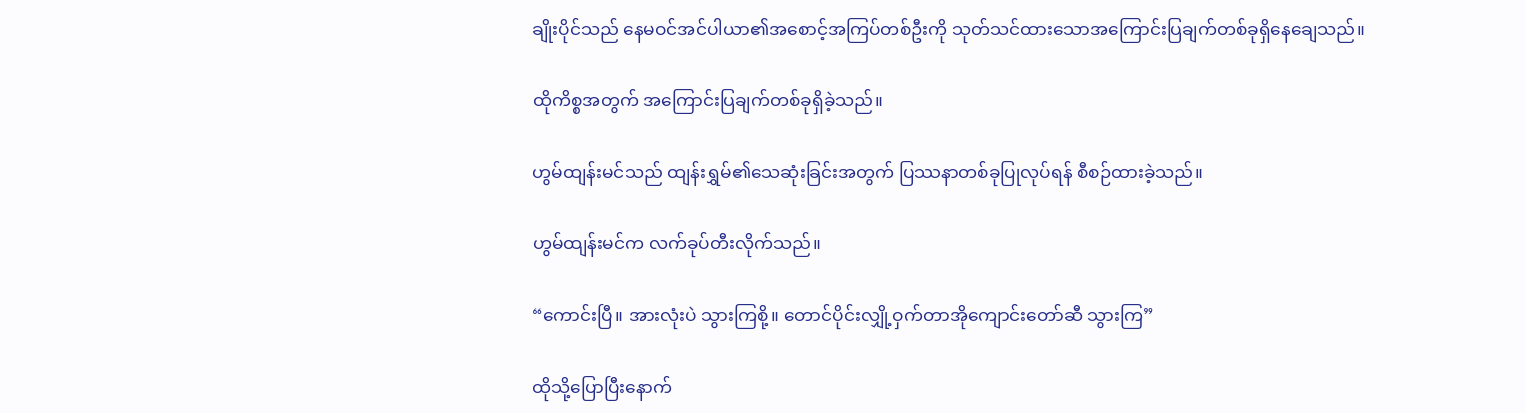ချိုးပိုင်သည် နေမဝင်အင်ပါယာ၏အစောင့်အကြပ်တစ်ဦးကို သုတ်သင်ထားသောအကြောင်းပြချက်တစ်ခုရှိနေချေသည်။

ထိုကိစ္စအတွက် အကြောင်းပြချက်တစ်ခုရှိခဲ့သည်။

ဟွမ်ထျန်းမင်သည် ထျန်းရွှမ်၏သေဆုံးခြင်းအတွက် ပြဿနာတစ်ခုပြုလုပ်ရန် စီစဉ်ထားခဲ့သည်။

ဟွမ်ထျန်းမင်က လက်ခုပ်တီးလိုက်သည်။

“ကောင်းပြီ။ အားလုံးပဲ သွားကြစို့။ တောင်ပိုင်းလျှို့ဝှက်တာအိုကျောင်းတော်ဆီ သွားကြ”

ထိုသို့ပြောပြီးနောက်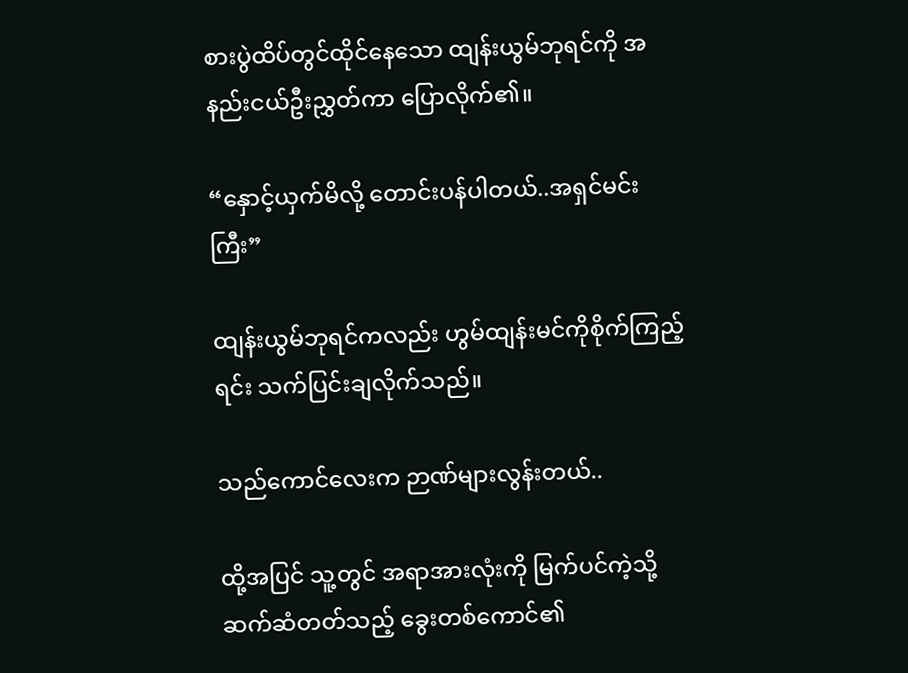စားပွဲထိပ်တွင်ထိုင်နေသော ထျန်းယွမ်ဘုရင်ကို အနည်းငယ်ဦးညွှတ်ကာ ပြောလိုက်၏။

“နှောင့်ယှက်မိလို့ တောင်းပန်ပါတယ်..အရှင်မင်းကြီး”

ထျန်းယွမ်ဘုရင်ကလည်း ဟွမ်ထျန်းမင်ကိုစိုက်ကြည့်ရင်း သက်ပြင်းချလိုက်သည်။

သည်ကောင်လေးက ဉာဏ်များလွန်းတယ်..

ထို့အပြင် သူ့တွင် အရာအားလုံးကို မြက်ပင်ကဲ့သို့ဆက်ဆံတတ်သည့် ခွေးတစ်ကောင်၏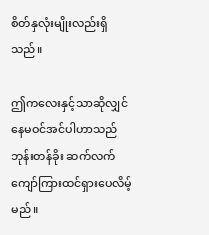စိတ်နှလုံးမျိုးလည်းရှိသည်။

ဤကလေးနှင့်သာဆိုလျှင် နေမဝင်အင်ပါဟာသည် ဘုန်းတန်ခိုး ဆက်လက်ကျော်ကြားထင်ရှားပေလိမ့်မည်။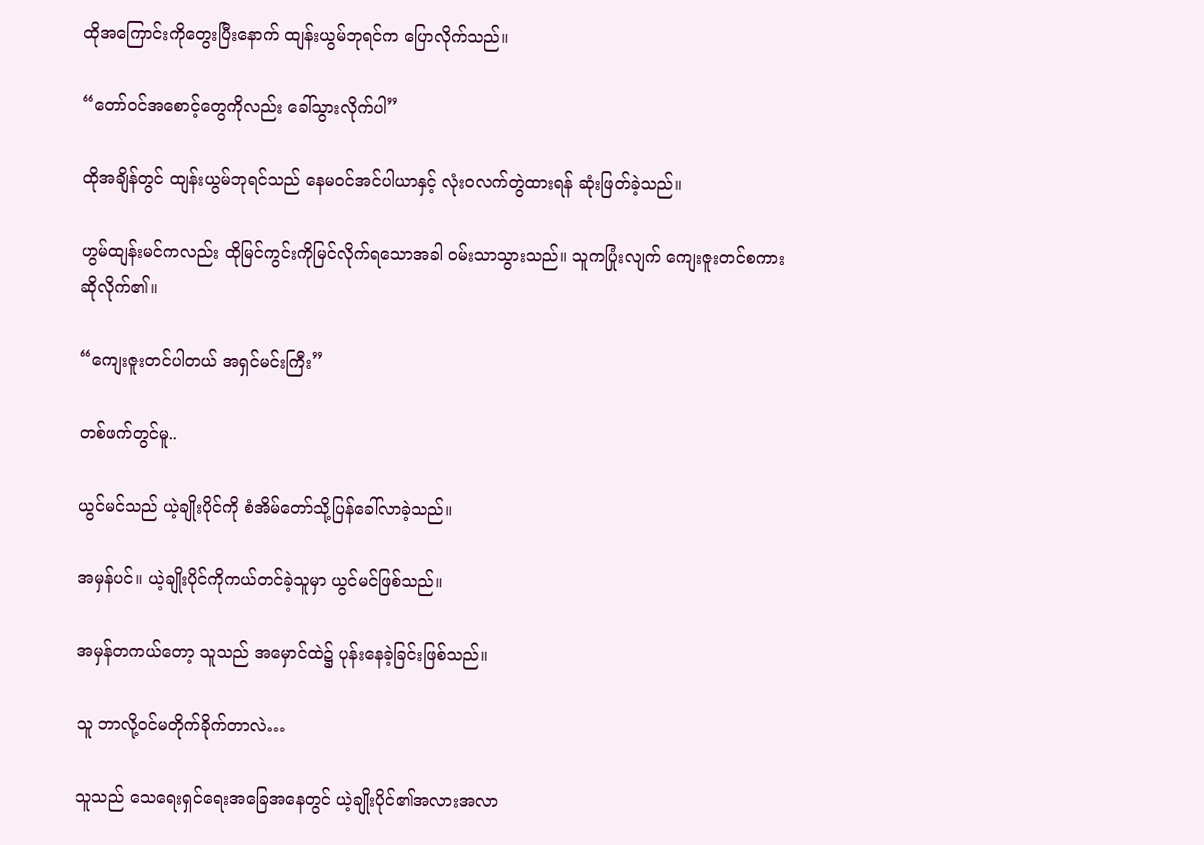ထိုအကြောင်းကိုတွေးပြီးနောက် ထျန်းယွမ်ဘုရင်က ပြောလိုက်သည်။

“တော်ဝင်အစောင့်တွေကိုလည်း ခေါ်သွားလိုက်ပါ”

ထိုအချိန်တွင် ထျန်းယွမ်ဘုရင်သည် နေမဝင်အင်ပါယာနှင့် လုံးဝလက်တွဲထားရန် ဆုံးဖြတ်ခဲ့သည်။

ဟွမ်ထျန်းမင်ကလည်း ထိုမြင်ကွင်းကိုမြင်လိုက်ရသောအခါ ဝမ်းသာသွားသည်။ သူကပြုံးလျက် ကျေးဇူးတင်စကားဆိုလိုက်၏။

“ကျေးဇူးတင်ပါတယ် အရှင်မင်းကြီး”

တစ်ဖက်တွင်မူ..

ယွင်မင်သည် ယဲ့ချိုးပိုင်ကို စံအိမ်တော်သို့ပြန်ခေါ်လာခဲ့သည်။

အမှန်ပင်။ ယဲ့ချိုးပိုင်ကိုကယ်တင်ခဲ့သူမှာ ယွင်မင်ဖြစ်သည်။

အမှန်တကယ်တော့ သူသည် အမှောင်ထဲ၌ ပုန်းနေခဲ့ခြင်းဖြစ်သည်။

သူ ဘာလို့ဝင်မတိုက်ခိုက်တာလဲ…

သူသည် သေရေးရှင်ရေးအခြေအနေတွင် ယဲ့ချိုးပိုင်၏အလားအလာ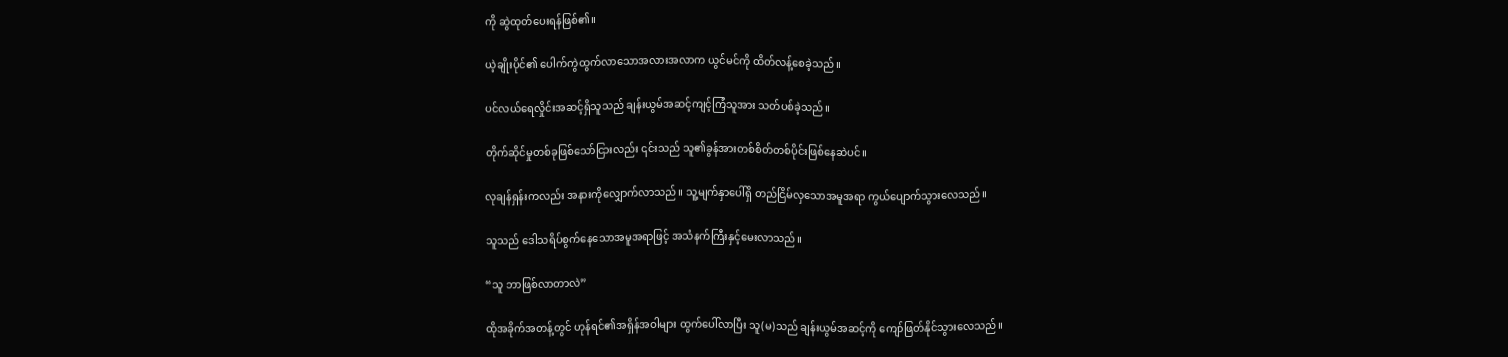ကို ဆွဲထုတ်ပေးရန်ဖြစ်၏။

ယဲ့ချိုးပိုင်၏ ပေါက်ကွဲထွက်လာသောအလားအလာက ယွင်မင်ကို ထိတ်လန့်စေခဲ့သည်။

ပင်လယ်ရေလှိုင်းအဆင့်ရှိသူသည် ချန်းယွမ်အဆင့်ကျင့်ကြံသူအား သတ်ပစ်ခဲ့သည်။

တိုက်ဆိုင်မှုတစ်ခုဖြစ်သော်ငြားလည်း ၎င်းသည် သူ၏ခွန်အားတစ်စိတ်တစ်ပိုင်းဖြစ်နေဆဲပင်။

လုချန်ရှန်းကလည်း အနားကိုလျှောက်လာသည်။ သူ့မျက်နှာပေါ်ရှိ တည်ငြိမ်လှသောအမူအရာ ကွယ်ပျောက်သွားလေသည်။

သူသည် ဒေါသရိပ်စွက်နေသောအမူအရာဖြင့် အသံနက်ကြီးနှင့်မေးလာသည်။

“သူ ဘာဖြစ်လာတာလဲ”

ထိုအခိုက်အတန့်တွင် ဟုန်ရင်၏အရှိန်အဝါများ ထွက်ပေါ်လာပြီး သူ(မ)သည် ချန်းယွမ်အဆင့်ကို ကျော်ဖြတ်နိုင်သွားလေသည်။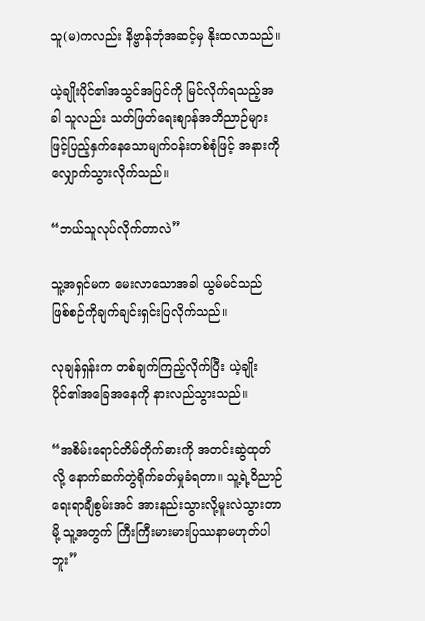သူ(မ)ကလည်း နိဗ္ဗာန်ဘုံအဆင့်မှ နိုးထလာသည်။

ယဲ့ချိုးပိုင်၏အသွင်အပြင်ကို မြင်လိုက်ရသည့်အခါ သူလည်း သတ်ဖြတ်ရေးစျာန်အဘိညာဉ်များဖြင့်ပြည့်နှက်နေသောမျက်ဝန်းတစ်စုံဖြင့် အနားကိုလျှောက်သွားလိုက်သည်။

“ဘယ်သူလုပ်လိုက်တာလဲ”

သူ့အရှင်မက မေးလာသောအခါ ယွမ်မင်သည် ဖြစ်စဉ်ကိုချက်ချင်းရှင်းပြလိုက်သည်။

လုချန်ရှန်းက တစ်ချက်ကြည့်လိုက်ပြီး ယဲ့ချိုးပိုင်၏အခြေအနေကို နားလည်သွားသည်။

“အစိမ်းရောင်တိမ်တိုက်ဓားကို အတင်းဆွဲထုတ်လို့ နောက်ဆက်တွဲရိုက်ခတ်မှုခံရတာ။ သူ့ရဲ့ဝိညာဉ်ရေးရာချီစွမ်းအင် အားနည်းသွားလို့မူးလဲသွားတာမို့ သူ့အတွက် ကြီးကြီးမားမားပြဿနာမဟုတ်ပါဘူး”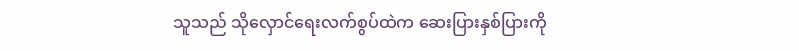သူသည် သိုလှောင်ရေးလက်စွပ်ထဲက ဆေးပြားနှစ်ပြားကို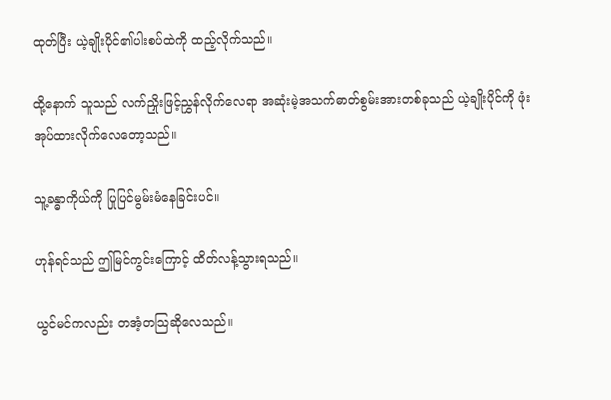ထုတ်ပြီး ယဲ့ချိုးပိုင်၏ပါးစပ်ထဲကို ထည့်လိုက်သည်။

ထို့နောက် သူသည် လက်ညှိုးဖြင့်ညွှန်လိုက်လေရာ အဆုံးမဲ့အသက်ဓာတ်စွမ်းအားတစ်ခုသည် ယဲ့ချိုးပိုင်ကို ဖုံးအုပ်ထားလိုက်လေတော့သည်။

သူ့ခန္ဓာကိုယ်ကို ပြုပြင်မွမ်းမံနေခြင်းပင်။

ဟုန်ရင်သည် ဤမြင်ကွင်းကြောင့် ထိတ်လန့်သွားရသည်။

ယွင်မင်ကလည်း တအံ့တသြဆိုလေသည်။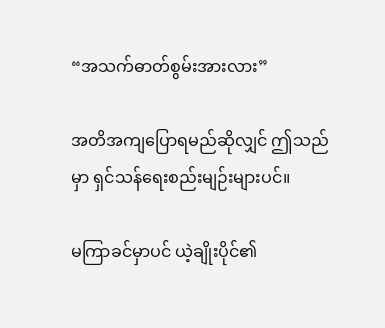“အသက်ဓာတ်စွမ်းအားလား”

အတိအကျပြောရမည်ဆိုလျှင် ဤသည်မှာ ရှင်သန်ရေးစည်းမျဉ်းများပင်။

မကြာခင်မှာပင် ယဲ့ချိုးပိုင်၏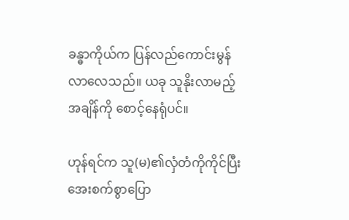ခန္ဓာကိုယ်က ပြန်လည်ကောင်းမွန်လာလေသည်။ ယခု သူနိုးလာမည့်အချိန်ကို စောင့်နေရုံပင်။

ဟုန်ရင်က သူ(မ)၏လှံတံကိုကိုင်ပြီး အေးစက်စွာပြော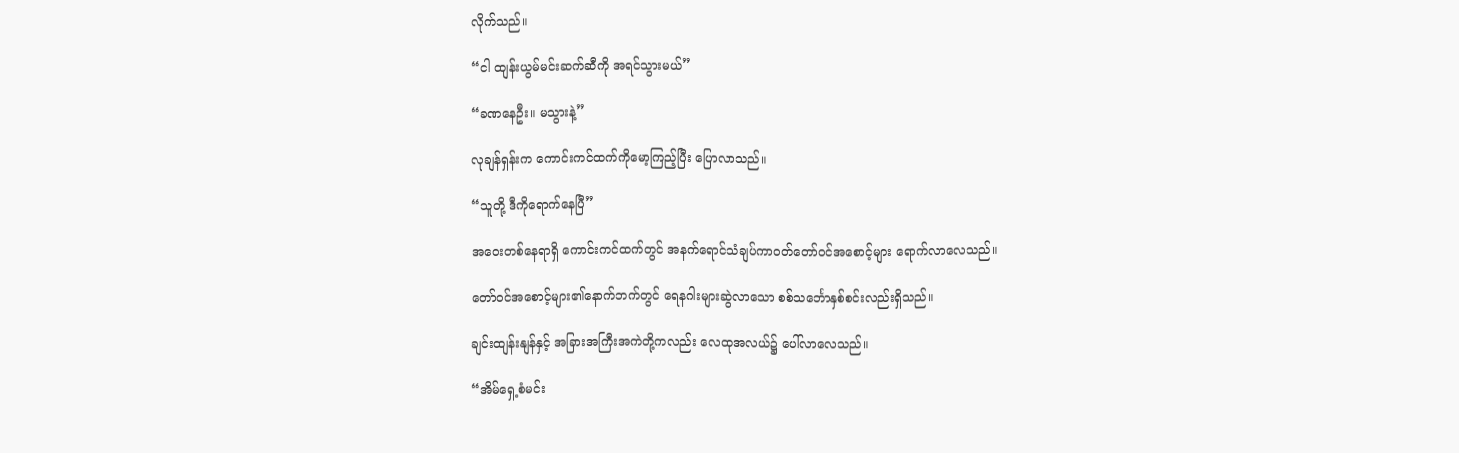လိုက်သည်။

“ငါ ထျန်းယွမ်မင်းဆက်ဆီကို အရင်သွားမယ်”

“ခဏနေဦး။ မသွားနဲ့”

လုချန်ရှန်းက ကောင်းကင်ထက်ကိုမော့ကြည့်ပြီး ပြောလာသည်။

“သူတို့ ဒီကိုရောက်နေပြီ”

အဝေးတစ်နေရာရှိ ကောင်းကင်ထက်တွင် အနက်ရောင်သံချပ်ကာဝတ်တော်ဝင်အစောင့်များ ရောက်လာလေသည်။

တော်ဝင်အစောင့်များ၏နောက်ဘက်တွင် ရေနဂါးများဆွဲလာသော စစ်သင်္ဘောနှစ်စင်းလည်းရှိသည်။

ချင်းထျန်းနျန်နှင့် အခြားအကြီးအကဲတို့ကလည်း လေထုအလယ်၌ ပေါ်လာလေသည်။

“အိမ်ရှေ့စံမင်း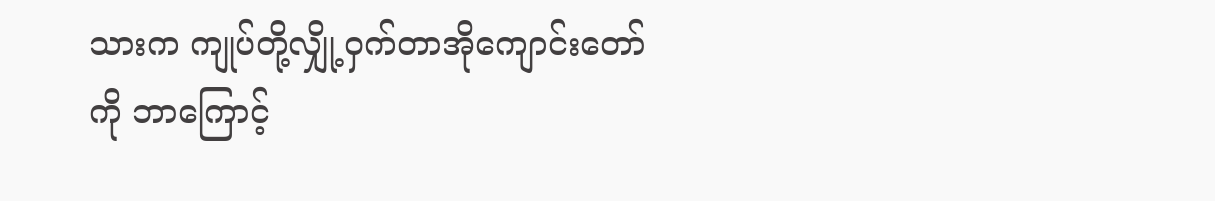သားက ကျုပ်တို့လျှို့ဝှက်တာအိုကျောင်းတော်ကို ဘာကြောင့်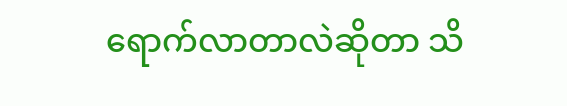ရောက်လာတာလဲဆိုတာ သိ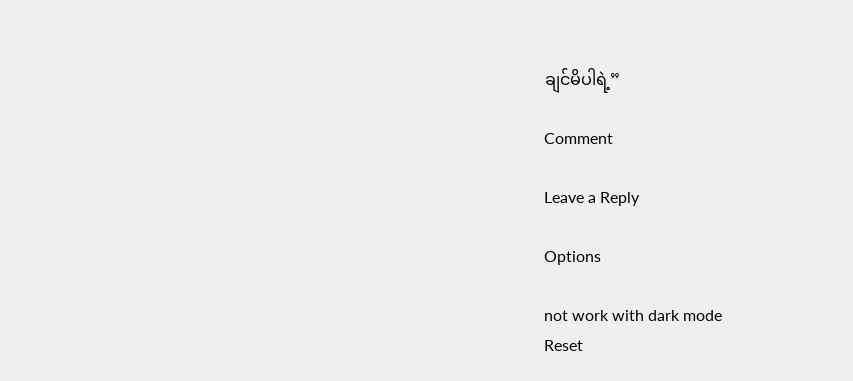ချင်မိပါရဲ့”

Comment

Leave a Reply

Options

not work with dark mode
Reset